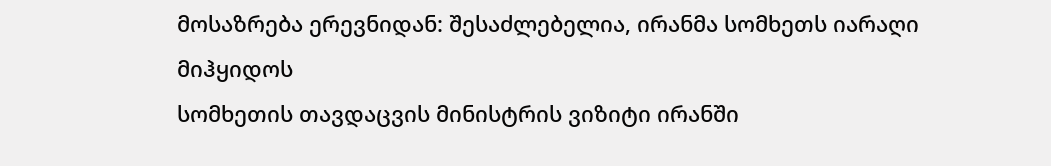მოსაზრება ერევნიდან: შესაძლებელია, ირანმა სომხეთს იარაღი მიჰყიდოს
სომხეთის თავდაცვის მინისტრის ვიზიტი ირანში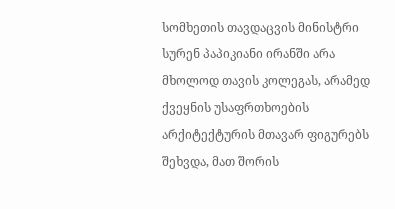სომხეთის თავდაცვის მინისტრი სურენ პაპიკიანი ირანში არა მხოლოდ თავის კოლეგას, არამედ ქვეყნის უსაფრთხოების არქიტექტურის მთავარ ფიგურებს შეხვდა, მათ შორის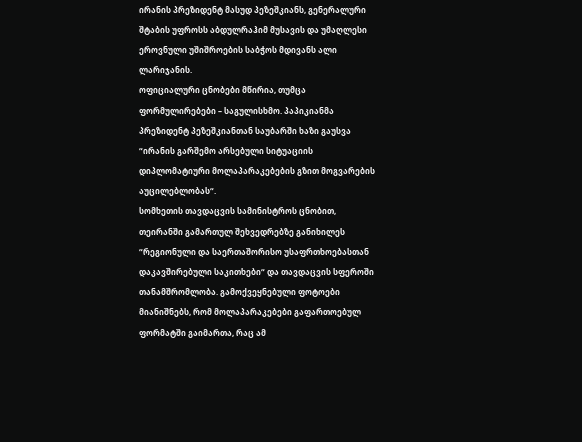ირანის პრეზიდენტ მასუდ პეზეშკიანს, გენერალური შტაბის უფროსს აბდულრაჰიმ მუსავის და უმაღლესი ეროვნული უშიშროების საბჭოს მდივანს ალი ლარიჯანის.
ოფიციალური ცნობები მწირია, თუმცა ფორმულირებები – საგულისხმო. პაპიკიანმა პრეზიდენტ პეზეშკიანთან საუბარში ხაზი გაუსვა “ირანის გარშემო არსებული სიტუაციის დიპლომატიური მოლაპარაკებების გზით მოგვარების აუცილებლობას“.
სომხეთის თავდაცვის სამინისტროს ცნობით, თეირანში გამართულ შეხვედრებზე განიხილეს “რეგიონული და საერთაშორისო უსაფრთხოებასთან დაკავშირებული საკითხები“ და თავდაცვის სფეროში თანამშრომლობა. გამოქვეყნებული ფოტოები მიანიშნებს, რომ მოლაპარაკებები გაფართოებულ ფორმატში გაიმართა, რაც ამ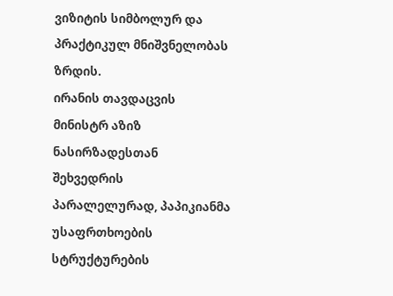ვიზიტის სიმბოლურ და პრაქტიკულ მნიშვნელობას ზრდის.
ირანის თავდაცვის მინისტრ აზიზ ნასირზადესთან შეხვედრის პარალელურად, პაპიკიანმა უსაფრთხოების სტრუქტურების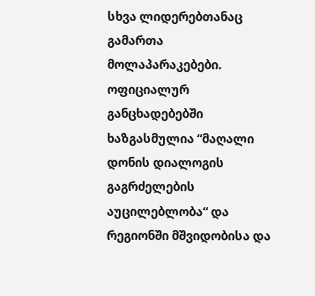სხვა ლიდერებთანაც გამართა მოლაპარაკებები. ოფიციალურ განცხადებებში ხაზგასმულია “მაღალი დონის დიალოგის გაგრძელების აუცილებლობა“ და რეგიონში მშვიდობისა და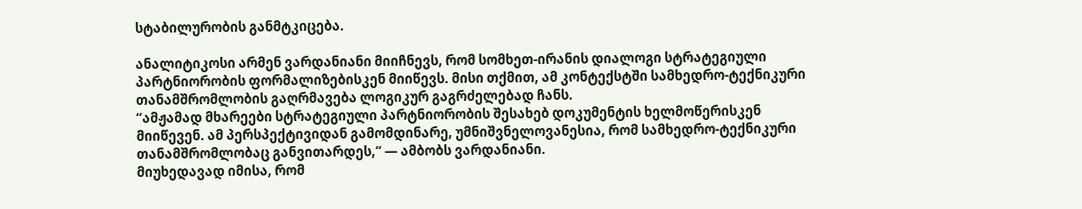სტაბილურობის განმტკიცება.

ანალიტიკოსი არმენ ვარდანიანი მიიჩნევს, რომ სომხეთ-ირანის დიალოგი სტრატეგიული პარტნიორობის ფორმალიზებისკენ მიიწევს. მისი თქმით, ამ კონტექსტში სამხედრო-ტექნიკური თანამშრომლობის გაღრმავება ლოგიკურ გაგრძელებად ჩანს.
“ამჟამად მხარეები სტრატეგიული პარტნიორობის შესახებ დოკუმენტის ხელმოწერისკენ მიიწევენ. ამ პერსპექტივიდან გამომდინარე, უმნიშვნელოვანესია, რომ სამხედრო-ტექნიკური თანამშრომლობაც განვითარდეს,“ — ამბობს ვარდანიანი.
მიუხედავად იმისა, რომ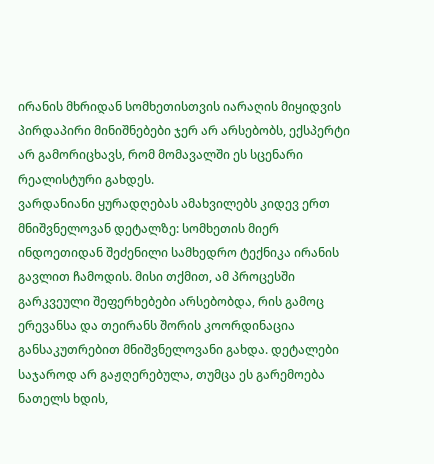ირანის მხრიდან სომხეთისთვის იარაღის მიყიდვის პირდაპირი მინიშნებები ჯერ არ არსებობს, ექსპერტი არ გამორიცხავს, რომ მომავალში ეს სცენარი რეალისტური გახდეს.
ვარდანიანი ყურადღებას ამახვილებს კიდევ ერთ მნიშვნელოვან დეტალზე: სომხეთის მიერ ინდოეთიდან შეძენილი სამხედრო ტექნიკა ირანის გავლით ჩამოდის. მისი თქმით, ამ პროცესში გარკვეული შეფერხებები არსებობდა, რის გამოც ერევანსა და თეირანს შორის კოორდინაცია განსაკუთრებით მნიშვნელოვანი გახდა. დეტალები საჯაროდ არ გაჟღერებულა, თუმცა ეს გარემოება ნათელს ხდის,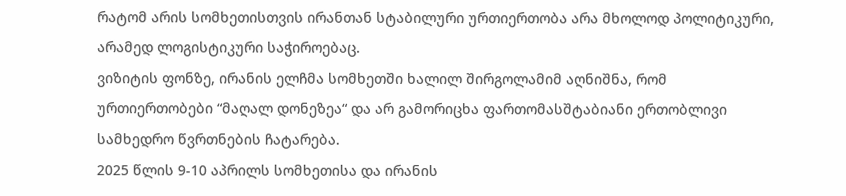რატომ არის სომხეთისთვის ირანთან სტაბილური ურთიერთობა არა მხოლოდ პოლიტიკური, არამედ ლოგისტიკური საჭიროებაც.
ვიზიტის ფონზე, ირანის ელჩმა სომხეთში ხალილ შირგოლამიმ აღნიშნა, რომ ურთიერთობები “მაღალ დონეზეა“ და არ გამორიცხა ფართომასშტაბიანი ერთობლივი სამხედრო წვრთნების ჩატარება.
2025 წლის 9-10 აპრილს სომხეთისა და ირანის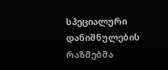სპეციალური დანიშნულების რაზმებმა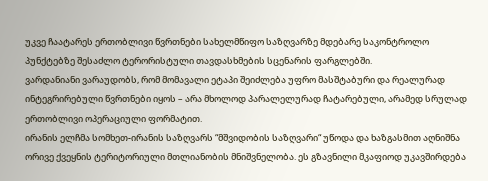უკვე ჩაატარეს ერთობლივი წვრთნები სახელმწიფო საზღვარზე მდებარე საკონტროლო პუნქტებზე შესაძლო ტერორისტული თავდასხმების სცენარის ფარგლებში.
ვარდანიანი ვარაუდობს, რომ მომავალი ეტაპი შეიძლება უფრო მასშტაბური და რეალურად ინტეგრირებული წვრთნები იყოს – არა მხოლოდ პარალელურად ჩატარებული, არამედ სრულად ერთობლივი ოპერაციული ფორმატით.
ირანის ელჩმა სომხეთ-ირანის საზღვარს “მშვიდობის საზღვარი“ უწოდა და ხაზგასმით აღნიშნა ორივე ქვეყნის ტერიტორიული მთლიანობის მნიშვნელობა. ეს გზავნილი მკაფიოდ უკავშირდება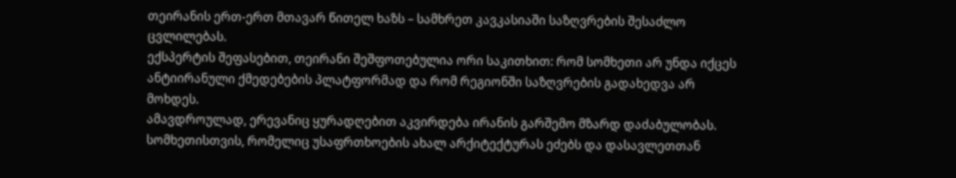თეირანის ერთ-ერთ მთავარ წითელ ხაზს – სამხრეთ კავკასიაში საზღვრების შესაძლო ცვლილებას.
ექსპერტის შეფასებით, თეირანი შეშფოთებულია ორი საკითხით: რომ სომხეთი არ უნდა იქცეს ანტიირანული ქმედებების პლატფორმად და რომ რეგიონში საზღვრების გადახედვა არ მოხდეს.
ამავდროულად, ერევანიც ყურადღებით აკვირდება ირანის გარშემო მზარდ დაძაბულობას. სომხეთისთვის, რომელიც უსაფრთხოების ახალ არქიტექტურას ეძებს და დასავლეთთან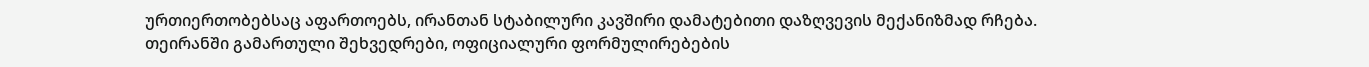ურთიერთობებსაც აფართოებს, ირანთან სტაბილური კავშირი დამატებითი დაზღვევის მექანიზმად რჩება.
თეირანში გამართული შეხვედრები, ოფიციალური ფორმულირებების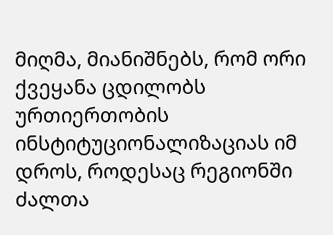მიღმა, მიანიშნებს, რომ ორი ქვეყანა ცდილობს ურთიერთობის ინსტიტუციონალიზაციას იმ დროს, როდესაც რეგიონში ძალთა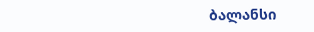ბალანსი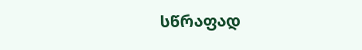სწრაფად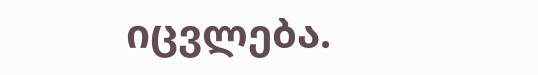იცვლება.